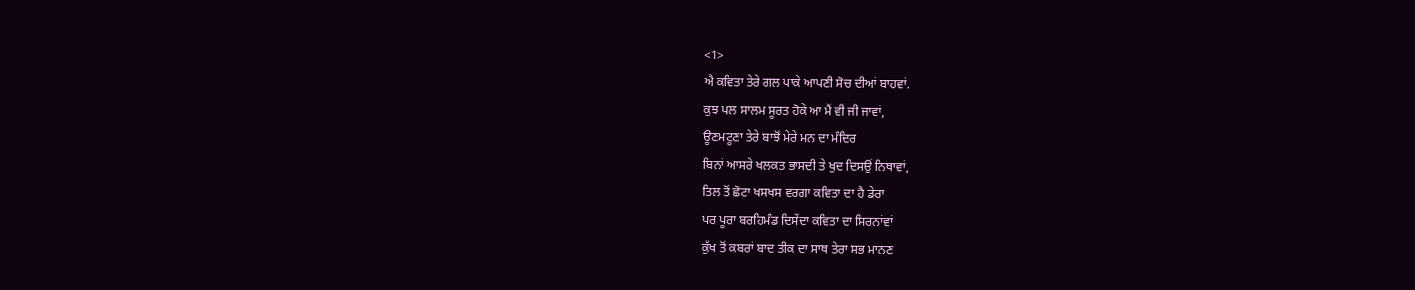<1>
ਐ ਕਵਿਤਾ ਤੇਰੇ ਗਲ ਪਾਕੇ ਆਪਣੀ ਸੋਚ ਦੀਆਂ ਬਾਹਵਾਂ.
ਕੁਝ ਪਲ ਸਾਲਮ ਸੂਰਤ ਹੋਕੇ ਆ ਮੈਂ ਵੀ ਜੀ ਜਾਵਾਂ,
ਊਣਮਟੂਣਾ ਤੇਰੇ ਬਾਝੋਂ ਮੇਰੇ ਮਨ ਦਾ ਮੰਦਿਰ
ਬਿਨਾਂ ਆਸਰੇ ਖਲਕਤ ਭਾਸਦੀ ਤੇ ਖੁਦ ਦਿਸਉਂ ਨਿਥਾਵਾਂ,
ਤਿਲ ਤੋਂ ਛੋਟਾ ਖਸਖਸ ਵਰਗਾ ਕਵਿਤਾ ਦਾ ਹੈ ਡੇਰਾ
ਪਰ ਪੂਰਾ ਬਰਹਿਮੰਡ ਦਿਸੇਂਦਾ ਕਵਿਤਾ ਦਾ ਸਿਰਨਾਂਵਾਂ
ਕੁੱਖ ਤੋਂ ਕਬਰਾਂ ਬਾਦ ਤੀਕ ਦਾ ਸਾਥ ਤੇਰਾ ਸਭ ਮਾਨਣ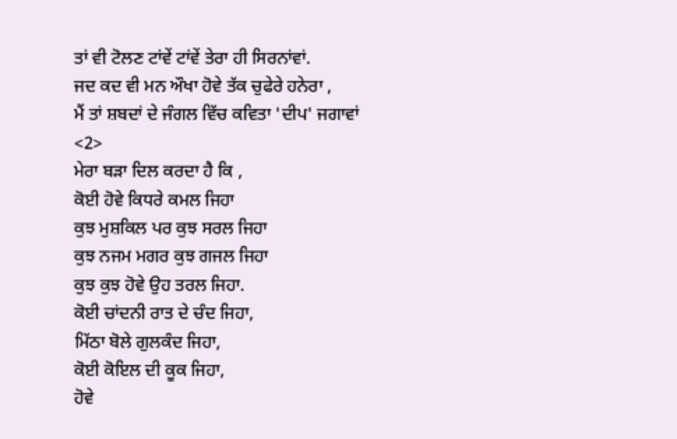ਤਾਂ ਵੀ ਟੋਲਣ ਟਾਂਵੇਂ ਟਾਂਵੇਂ ਤੇਰਾ ਹੀ ਸਿਰਨਾਂਵਾਂ.
ਜਦ ਕਦ ਵੀ ਮਨ ਔਖਾ ਹੋਵੇ ਤੱਕ ਚੁਫੇਰੇ ਹਨੇਰਾ ,
ਮੈਂ ਤਾਂ ਸ਼ਬਦਾਂ ਦੇ ਜੰਗਲ ਵਿੱਚ ਕਵਿਤਾ 'ਦੀਪ' ਜਗਾਵਾਂ
<2>
ਮੇਰਾ ਬੜਾ ਦਿਲ ਕਰਦਾ ਹੈ ਕਿ ,
ਕੋਈ ਹੋਵੇ ਕਿਧਰੇ ਕਮਲ ਜਿਹਾ
ਕੁਝ ਮੁਸ਼ਕਿਲ ਪਰ ਕੁਝ ਸਰਲ ਜਿਹਾ
ਕੁਝ ਨਜਮ ਮਗਰ ਕੁਝ ਗਜਲ ਜਿਹਾ
ਕੁਝ ਕੁਝ ਹੋਵੇ ਉਹ ਤਰਲ ਜਿਹਾ.
ਕੋਈ ਚਾਂਦਨੀ ਰਾਤ ਦੇ ਚੰਦ ਜਿਹਾ,
ਮਿੱਠਾ ਬੋਲੇ ਗੁਲਕੰਦ ਜਿਹਾ,
ਕੋਈ ਕੋਇਲ ਦੀ ਕੂਕ ਜਿਹਾ,
ਹੋਵੇ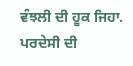ਵੰਝਲੀ ਦੀ ਹੂਕ ਜਿਹਾ.
ਪਰਦੇਸੀ ਦੀ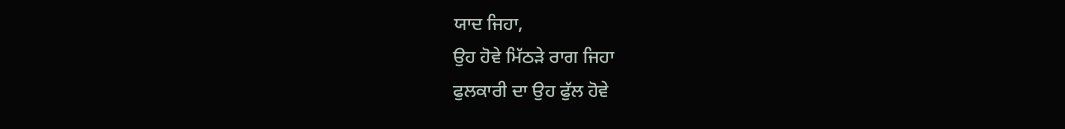ਯਾਦ ਜਿਹਾ,
ਉਹ ਹੋਵੇ ਮਿੱਠੜੇ ਰਾਗ ਜਿਹਾ
ਫੁਲਕਾਰੀ ਦਾ ਉਹ ਫੁੱਲ ਹੋਵੇ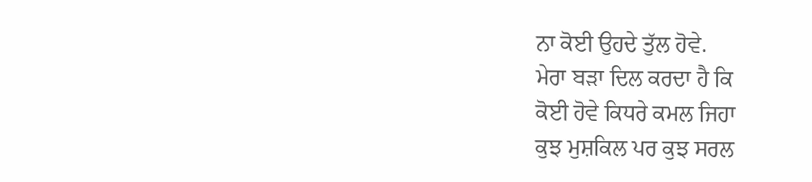ਨਾ ਕੋਈ ਉਹਦੇ ਤੁੱਲ ਹੋਵੇ.
ਮੇਰਾ ਬੜਾ ਦਿਲ ਕਰਦਾ ਹੈ ਕਿ
ਕੋਈ ਹੋਵੇ ਕਿਧਰੇ ਕਮਲ ਜਿਹਾ
ਕੁਝ ਮੁਸ਼ਕਿਲ ਪਰ ਕੁਝ ਸਰਲ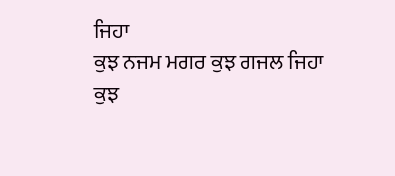ਜਿਹਾ
ਕੁਝ ਨਜਮ ਮਗਰ ਕੁਝ ਗਜਲ ਜਿਹਾ
ਕੁਝ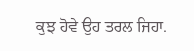ਕੁਝ ਹੋਵੇ ਉਹ ਤਰਲ ਜਿਹਾ.